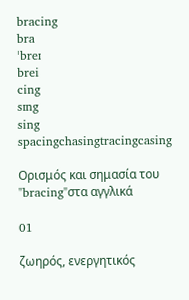bracing
bra
ˈbreɪ
brei
cing
sɪng
sing
spacingchasingtracingcasing

Ορισμός και σημασία του "bracing"στα αγγλικά

01

ζωηρός, ενεργητικός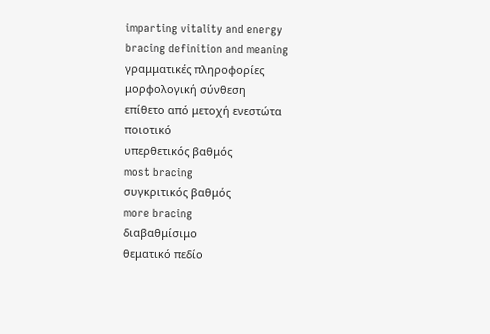imparting vitality and energy
bracing definition and meaning
γραμματικές πληροφορίες
μορφολογική σύνθεση
επίθετο από μετοχή ενεστώτα
ποιοτικό
υπερθετικός βαθμός
most bracing
συγκριτικός βαθμός
more bracing
διαβαθμίσιμο
θεματικό πεδίο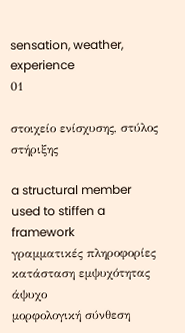sensation, weather, experience
01

στοιχείο ενίσχυσης, στύλος στήριξης

a structural member used to stiffen a framework
γραμματικές πληροφορίες
κατάσταση εμψυχότητας
άψυχο
μορφολογική σύνθεση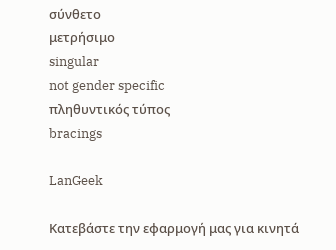σύνθετο
μετρήσιμο
singular
not gender specific
πληθυντικός τύπος
bracings

LanGeek

Κατεβάστε την εφαρμογή μας για κινητά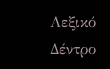Λεξικό Δέντρο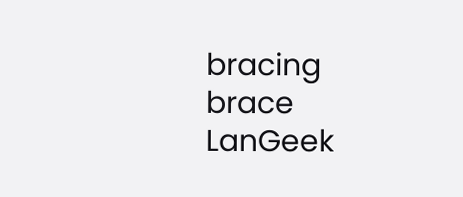bracing
brace
LanGeek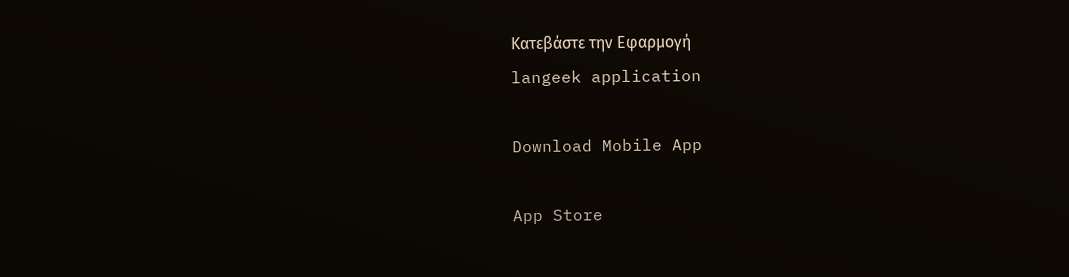Κατεβάστε την Εφαρμογή
langeek application

Download Mobile App

App Store